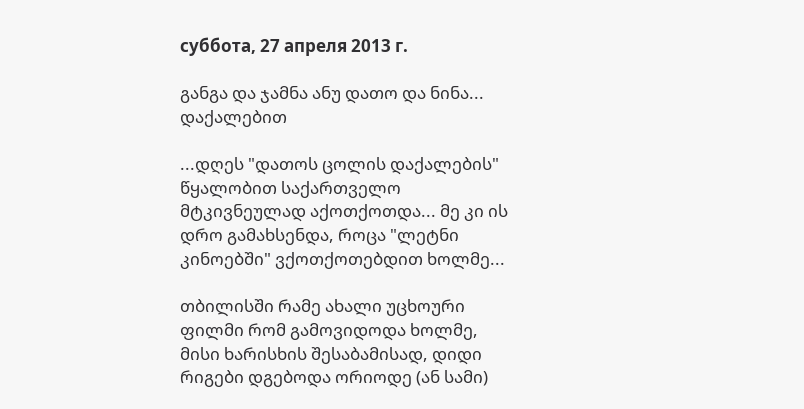суббота, 27 апреля 2013 г.

განგა და ჯამნა ანუ დათო და ნინა... დაქალებით

...დღეს "დათოს ცოლის დაქალების" წყალობით საქართველო მტკივნეულად აქოთქოთდა... მე კი ის დრო გამახსენდა, როცა "ლეტნი კინოებში" ვქოთქოთებდით ხოლმე...

თბილისში რამე ახალი უცხოური ფილმი რომ გამოვიდოდა ხოლმე, მისი ხარისხის შესაბამისად, დიდი რიგები დგებოდა ორიოდე (ან სამი)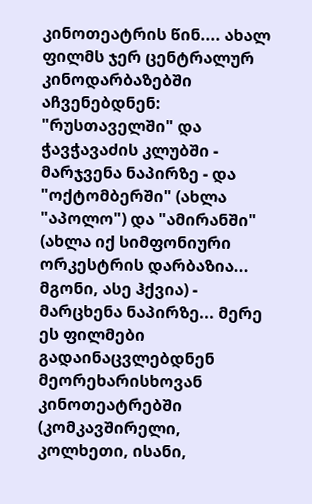კინოთეატრის წინ.... ახალ ფილმს ჯერ ცენტრალურ კინოდარბაზებში აჩვენებდნენ: "რუსთაველში" და ჭავჭავაძის კლუბში - მარჯვენა ნაპირზე - და "ოქტომბერში" (ახლა "აპოლო") და "ამირანში" (ახლა იქ სიმფონიური ორკესტრის დარბაზია... მგონი, ასე ჰქვია) - მარცხენა ნაპირზე... მერე ეს ფილმები გადაინაცვლებდნენ მეორეხარისხოვან კინოთეატრებში (კომკავშირელი, კოლხეთი, ისანი,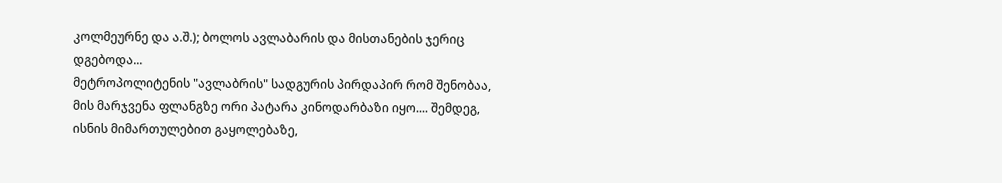კოლმეურნე და ა.შ.); ბოლოს ავლაბარის და მისთანების ჯერიც დგებოდა...
მეტროპოლიტენის "ავლაბრის" სადგურის პირდაპირ რომ შენობაა, მის მარჯვენა ფლანგზე ორი პატარა კინოდარბაზი იყო.... შემდეგ, ისნის მიმართულებით გაყოლებაზე,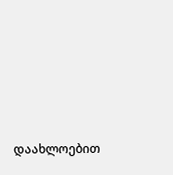დაახლოებით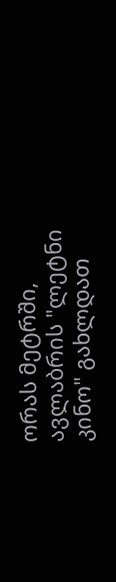ორას მეტრში, ავლაბრის "ლეტნი კინო" გახლდათ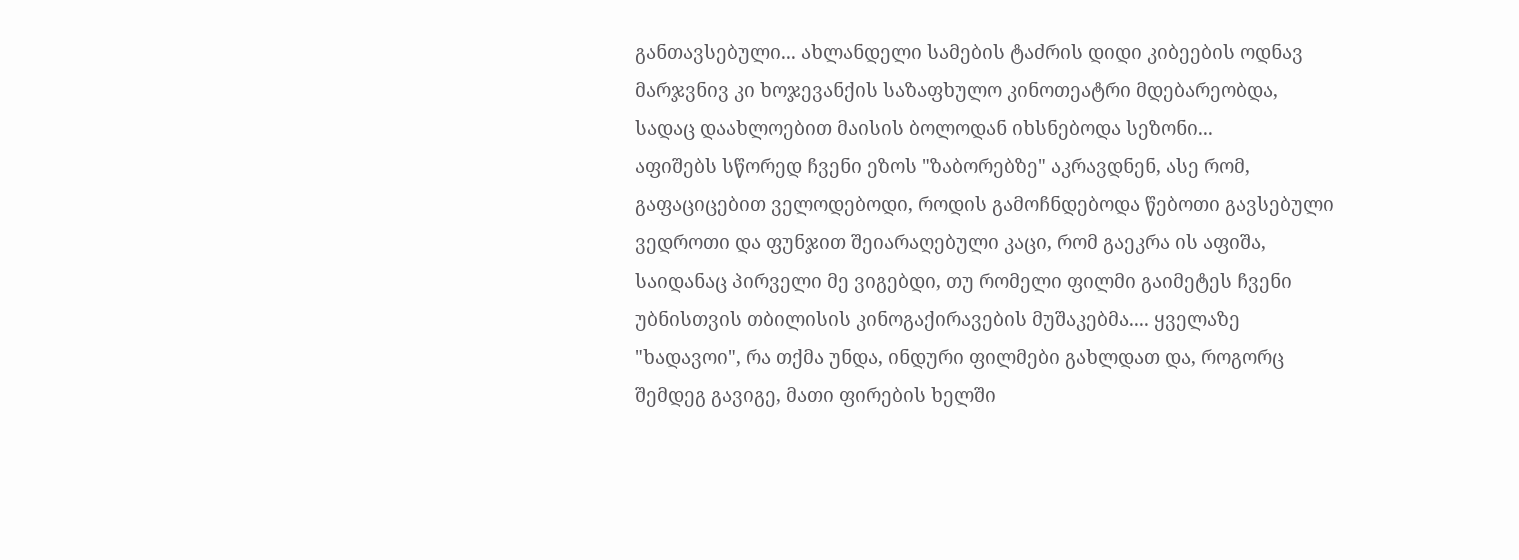განთავსებული... ახლანდელი სამების ტაძრის დიდი კიბეების ოდნავ მარჯვნივ კი ხოჯევანქის საზაფხულო კინოთეატრი მდებარეობდა, სადაც დაახლოებით მაისის ბოლოდან იხსნებოდა სეზონი...
აფიშებს სწორედ ჩვენი ეზოს "ზაბორებზე" აკრავდნენ, ასე რომ, გაფაციცებით ველოდებოდი, როდის გამოჩნდებოდა წებოთი გავსებული ვედროთი და ფუნჯით შეიარაღებული კაცი, რომ გაეკრა ის აფიშა, საიდანაც პირველი მე ვიგებდი, თუ რომელი ფილმი გაიმეტეს ჩვენი უბნისთვის თბილისის კინოგაქირავების მუშაკებმა.... ყველაზე "ხადავოი", რა თქმა უნდა, ინდური ფილმები გახლდათ და, როგორც შემდეგ გავიგე, მათი ფირების ხელში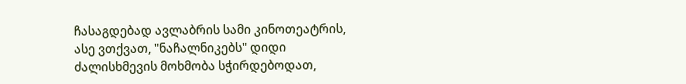ჩასაგდებად ავლაბრის სამი კინოთეატრის, ასე ვთქვათ, "ნაჩალნიკებს" დიდი ძალისხმევის მოხმობა სჭირდებოდათ,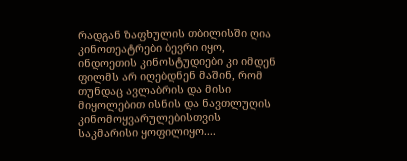რადგან ზაფხულის თბილისში ღია კინოთეატრები ბევრი იყო, ინდოეთის კინოსტუდიები კი იმდენ ფილმს არ იღებდნენ მაშინ, რომ თუნდაც ავლაბრის და მისი მიყოლებით ისნის და ნავთლუღის კინომოყვარულებისთვის საკმარისი ყოფილიყო....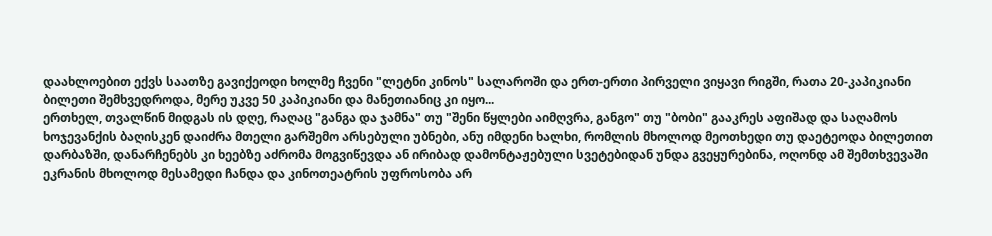დაახლოებით ექვს საათზე გავიქეოდი ხოლმე ჩვენი "ლეტნი კინოს" სალაროში და ერთ-ერთი პირველი ვიყავი რიგში, რათა 20-კაპიკიანი ბილეთი შემხვედროდა, მერე უკვე 50 კაპიკიანი და მანეთიანიც კი იყო...
ერთხელ, თვალწინ მიდგას ის დღე, რაღაც "განგა და ჯამნა" თუ "შენი წყლები აიმღვრა, განგო" თუ "ბობი" გააკრეს აფიშად და საღამოს ხოჯევანქის ბაღისკენ დაიძრა მთელი გარშემო არსებული უბნები, ანუ იმდენი ხალხი, რომლის მხოლოდ მეოთხედი თუ დაეტეოდა ბილეთით დარბაზში, დანარჩენებს კი ხეებზე აძრომა მოგვიწევდა ან ირიბად დამონტაჟებული სვეტებიდან უნდა გვეყურებინა, ოღონდ ამ შემთხვევაში ეკრანის მხოლოდ მესამედი ჩანდა და კინოთეატრის უფროსობა არ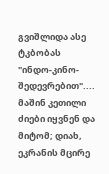გვიშლიდა ასე ტკბობას "ინდო-კინო-შედევრებით".... მაშინ კეთილი ძიები იყვნენ და მიტომ; დიახ, ეკრანის მცირე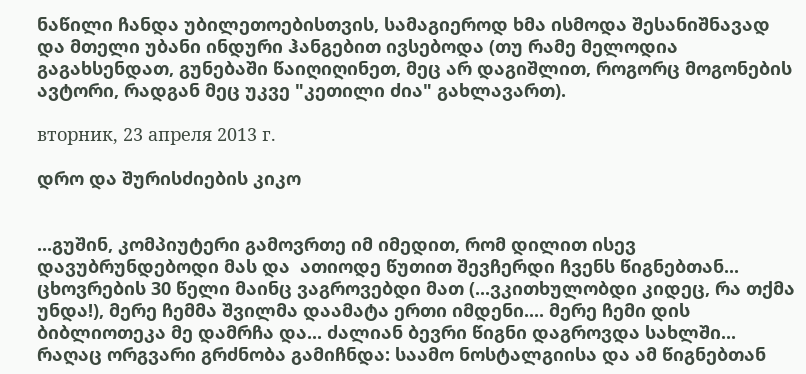ნაწილი ჩანდა უბილეთოებისთვის, სამაგიეროდ ხმა ისმოდა შესანიშნავად და მთელი უბანი ინდური ჰანგებით ივსებოდა (თუ რამე მელოდია გაგახსენდათ, გუნებაში წაიღიღინეთ, მეც არ დაგიშლით, როგორც მოგონების ავტორი, რადგან მეც უკვე "კეთილი ძია" გახლავართ).

вторник, 23 апреля 2013 г.

დრო და შურისძიების კიკო


...გუშინ, კომპიუტერი გამოვრთე იმ იმედით, რომ დილით ისევ დავუბრუნდებოდი მას და  ათიოდე წუთით შევჩერდი ჩვენს წიგნებთან...
ცხოვრების 30 წელი მაინც ვაგროვებდი მათ (...ვკითხულობდი კიდეც, რა თქმა უნდა!), მერე ჩემმა შვილმა დაამატა ერთი იმდენი.... მერე ჩემი დის ბიბლიოთეკა მე დამრჩა და... ძალიან ბევრი წიგნი დაგროვდა სახლში...
რაღაც ორგვარი გრძნობა გამიჩნდა: საამო ნოსტალგიისა და ამ წიგნებთან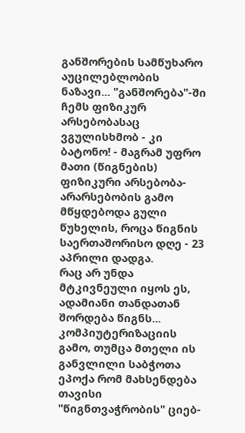განშორების სამწუხარო აუცილებლობის ნაზავი... "განშორება"-ში ჩემს ფიზიკურ არსებობასაც ვგულისხმობ - კი ბატონო! - მაგრამ უფრო მათი (წიგნების) ფიზიკური არსებობა-არარსებობის გამო მწყდებოდა გული წუხელის, როცა წიგნის საერთაშორისო დღე - 23 აპრილი დადგა.
რაც არ უნდა მტკივნეული იყოს ეს, ადამიანი თანდათან შორდება წიგნს... კომპიუტერიზაციის გამო, თუმცა მთელი ის განვლილი საბჭოთა ეპოქა რომ მახსენდება თავისი "წიგნთვაჭრობის" ციებ-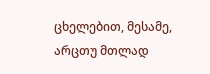ცხელებით, მესამე, არცთუ მთლად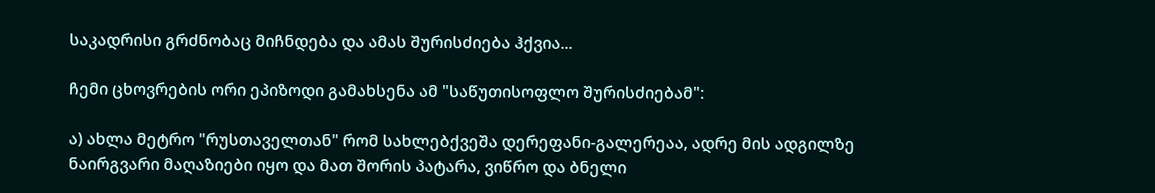საკადრისი გრძნობაც მიჩნდება და ამას შურისძიება ჰქვია...

ჩემი ცხოვრების ორი ეპიზოდი გამახსენა ამ "საწუთისოფლო შურისძიებამ":

ა) ახლა მეტრო "რუსთაველთან" რომ სახლებქვეშა დერეფანი-გალერეაა, ადრე მის ადგილზე ნაირგვარი მაღაზიები იყო და მათ შორის პატარა, ვიწრო და ბნელი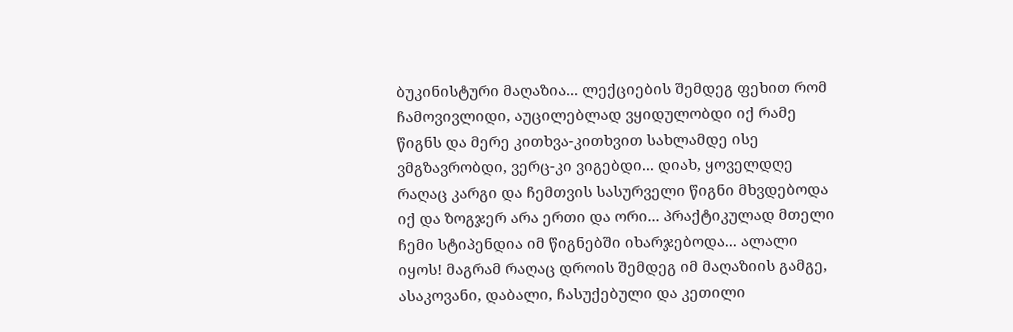ბუკინისტური მაღაზია... ლექციების შემდეგ ფეხით რომ ჩამოვივლიდი, აუცილებლად ვყიდულობდი იქ რამე წიგნს და მერე კითხვა-კითხვით სახლამდე ისე ვმგზავრობდი, ვერც-კი ვიგებდი... დიახ, ყოველდღე რაღაც კარგი და ჩემთვის სასურველი წიგნი მხვდებოდა იქ და ზოგჯერ არა ერთი და ორი... პრაქტიკულად მთელი ჩემი სტიპენდია იმ წიგნებში იხარჯებოდა... ალალი იყოს! მაგრამ რაღაც დროის შემდეგ იმ მაღაზიის გამგე, ასაკოვანი, დაბალი, ჩასუქებული და კეთილი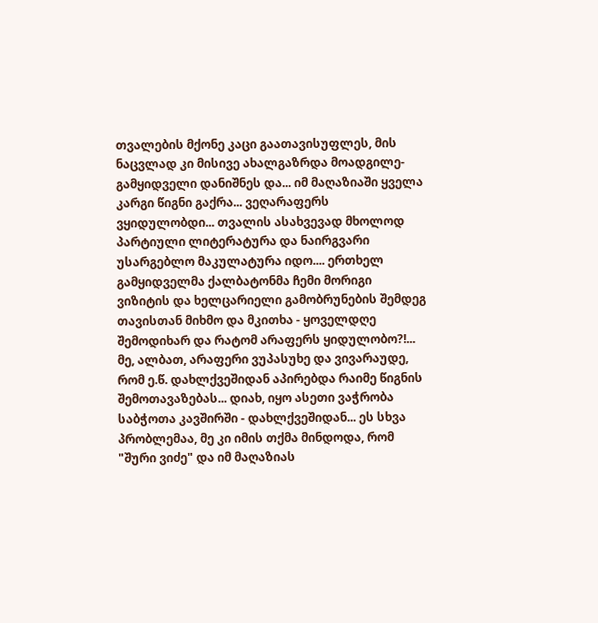თვალების მქონე კაცი გაათავისუფლეს, მის ნაცვლად კი მისივე ახალგაზრდა მოადგილე-გამყიდველი დანიშნეს და... იმ მაღაზიაში ყველა კარგი წიგნი გაქრა... ვეღარაფერს ვყიდულობდი... თვალის ასახვევად მხოლოდ პარტიული ლიტერატურა და ნაირგვარი უსარგებლო მაკულატურა იდო.... ერთხელ გამყიდველმა ქალბატონმა ჩემი მორიგი ვიზიტის და ხელცარიელი გამობრუნების შემდეგ თავისთან მიხმო და მკითხა - ყოველდღე შემოდიხარ და რატომ არაფერს ყიდულობო?!... მე, ალბათ, არაფერი ვუპასუხე და ვივარაუდე, რომ ე.წ. დახლქვეშიდან აპირებდა რაიმე წიგნის შემოთავაზებას... დიახ, იყო ასეთი ვაჭრობა საბჭოთა კავშირში - დახლქვეშიდან... ეს სხვა პრობლემაა, მე კი იმის თქმა მინდოდა, რომ "შური ვიძე" და იმ მაღაზიას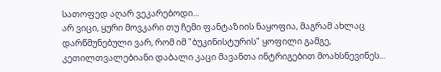სათოფედ აღარ ვეკარებოდი...
არ ვიცი, ყური მოვკარი თუ ჩემი ფანტაზიის ნაყოფია, მაგრამ ახლაც დარწმუნებული ვარ, რომ იმ "ბუკინისტურის" ყოფილი გამგე, კეთილთვალებიანი დაბალი კაცი მავანთა ინტრიგებით მოახსნევინეს...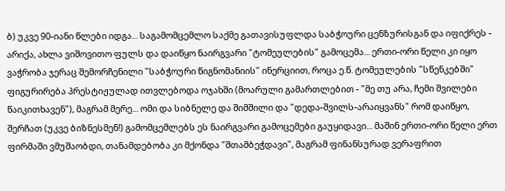ბ) უკვე 90-იანი წლები იდგა... საგამომცემლო საქმე გათავისუფლდა საბჭოური ცენზურისგან და იფიქრეს - არიქა, ახლა ვიშოვითო ფულს და დაიწყო ნაირგვარი "ტომეულების" გამოცემა... ერთი-ორი წელი კი იყო ვაჭრობა ჯერაც შემორჩენილი "საბჭოური წიგნომანიის" ინერციით, როცა ე.წ. ტომეულების "სწენკებში" ფიგურირება პრესტიჟულად ითვლებოდა ოჯახში (მოარული გამართლებით - "მე თუ არა, ჩემი შვილები წაიკითხავენ"), მაგრამ მერე... ომი და სიბნელე და შიმშილი და "დედა-შვილს-არაიყვანს" რომ დაიწყო, შერჩათ (უკვე ბიზნესმენ!) გამომცემლებს ეს ნაირგვარი გამოცემები გაუყიდავი... მაშინ ერთი-ორი წელი ერთ ფირმაში ვმუშაობდი, თანამდებობა კი მქონდა "შთამბეჭდავი", მაგრამ ფინანსურად ვერაფრით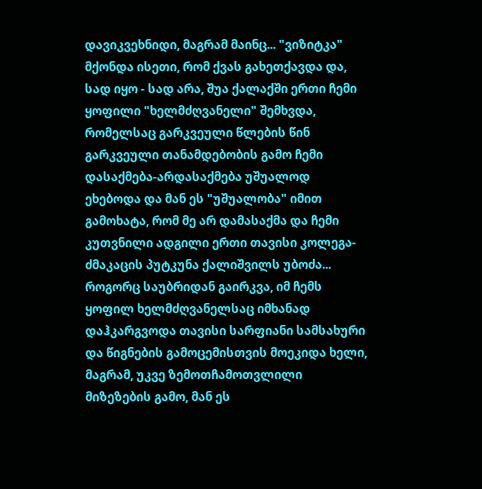დავიკვეხნიდი, მაგრამ მაინც... "ვიზიტკა" მქონდა ისეთი, რომ ქვას გახეთქავდა და, სად იყო - სად არა, შუა ქალაქში ერთი ჩემი ყოფილი "ხელმძღვანელი" შემხვდა, რომელსაც გარკვეული წლების წინ გარკვეული თანამდებობის გამო ჩემი დასაქმება-არდასაქმება უშუალოდ ეხებოდა და მან ეს "უშუალობა" იმით გამოხატა, რომ მე არ დამასაქმა და ჩემი კუთვნილი ადგილი ერთი თავისი კოლეგა-ძმაკაცის პუტკუნა ქალიშვილს უბოძა... როგორც საუბრიდან გაირკვა, იმ ჩემს ყოფილ ხელმძღვანელსაც იმხანად დაჰკარგვოდა თავისი სარფიანი სამსახური და წიგნების გამოცემისთვის მოეკიდა ხელი, მაგრამ, უკვე ზემოთჩამოთვლილი მიზეზების გამო, მან ეს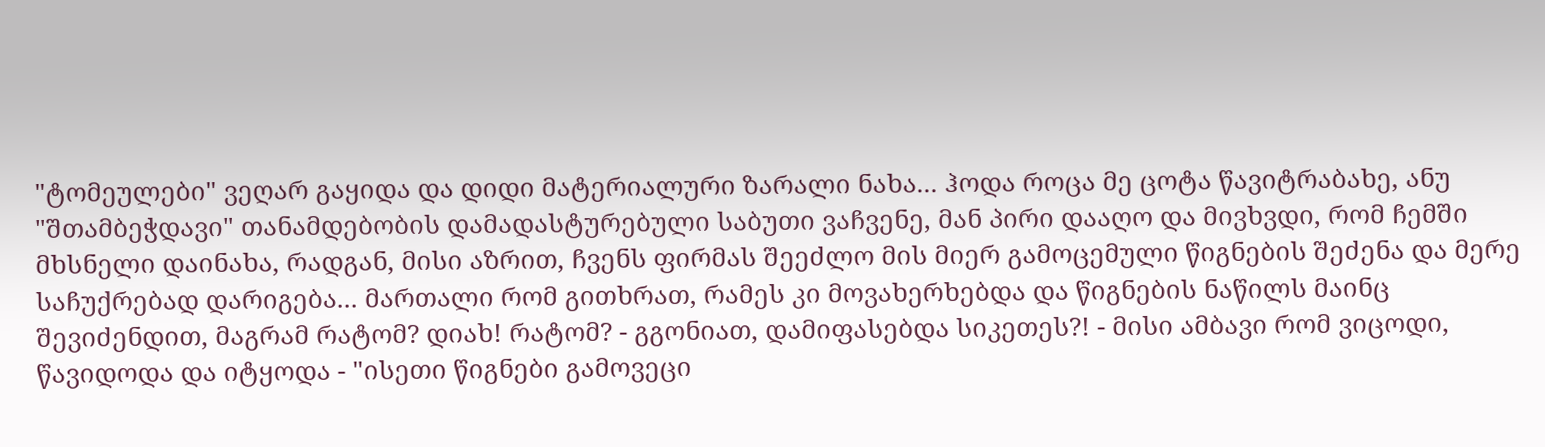"ტომეულები" ვეღარ გაყიდა და დიდი მატერიალური ზარალი ნახა... ჰოდა როცა მე ცოტა წავიტრაბახე, ანუ "შთამბეჭდავი" თანამდებობის დამადასტურებული საბუთი ვაჩვენე, მან პირი დააღო და მივხვდი, რომ ჩემში მხსნელი დაინახა, რადგან, მისი აზრით, ჩვენს ფირმას შეეძლო მის მიერ გამოცემული წიგნების შეძენა და მერე საჩუქრებად დარიგება... მართალი რომ გითხრათ, რამეს კი მოვახერხებდა და წიგნების ნაწილს მაინც შევიძენდით, მაგრამ რატომ? დიახ! რატომ? - გგონიათ, დამიფასებდა სიკეთეს?! - მისი ამბავი რომ ვიცოდი, წავიდოდა და იტყოდა - "ისეთი წიგნები გამოვეცი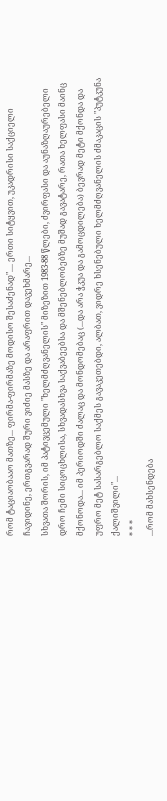რომ ტაციაობააო მათზე... ფირმა-ფირმაზე მოდისო შესაძენად".... ერთი სიტყვით, უკადრისი საქციელი ჩავიდინე, ერთგვარად შური ვიძიე მასზე და არაფრით დავეხმარე...
სხვათა შორის, იმ პატივცემული "ხელმძღვანელის" მიზეზით 1983-88 წლები, ძვირფასი და აუნაზღაურებელი დრო ჩემი სიცოცხლისა, სხვადასხვა საქვაბეებსა და მშენებლობებზე მუშად გავატარე, რათა ხელფასი მაინც მქონოდა... იმ პერიოდში ძალაც და მონდომებაც (...და არა ჭკუა და გამოცდილება) ბევრად მეტი მქონდა და უფრო მეტ სასარგებლო საქმეს გავაკეთებდი, ალბათ, ვიდრე ხსენებული ხელმძღვანელის ძმაკაცის "პუტკუნა ქალიშვილი"...
* * *
...რომ მახსენდება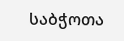საბჭოთა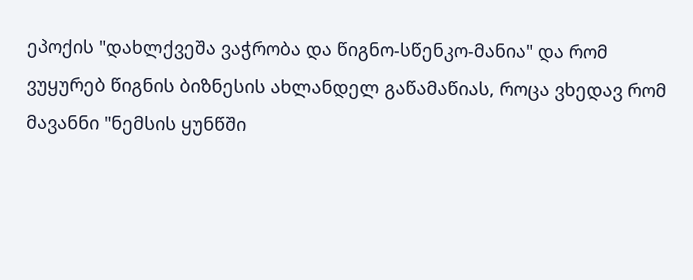ეპოქის "დახლქვეშა ვაჭრობა და წიგნო-სწენკო-მანია" და რომ ვუყურებ წიგნის ბიზნესის ახლანდელ გაწამაწიას, როცა ვხედავ რომ მავანნი "ნემსის ყუნწში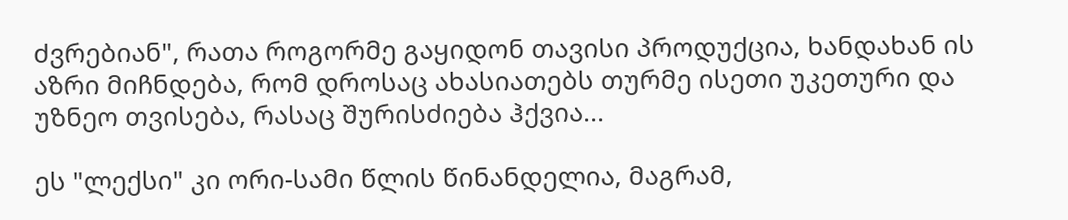ძვრებიან", რათა როგორმე გაყიდონ თავისი პროდუქცია, ხანდახან ის აზრი მიჩნდება, რომ დროსაც ახასიათებს თურმე ისეთი უკეთური და უზნეო თვისება, რასაც შურისძიება ჰქვია...

ეს "ლექსი" კი ორი-სამი წლის წინანდელია, მაგრამ,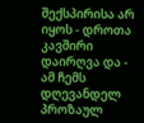შექსპირისა არ იყოს - დროთა კავშირი დაირღვა და - ამ ჩემს დღევანდელ პროზაულ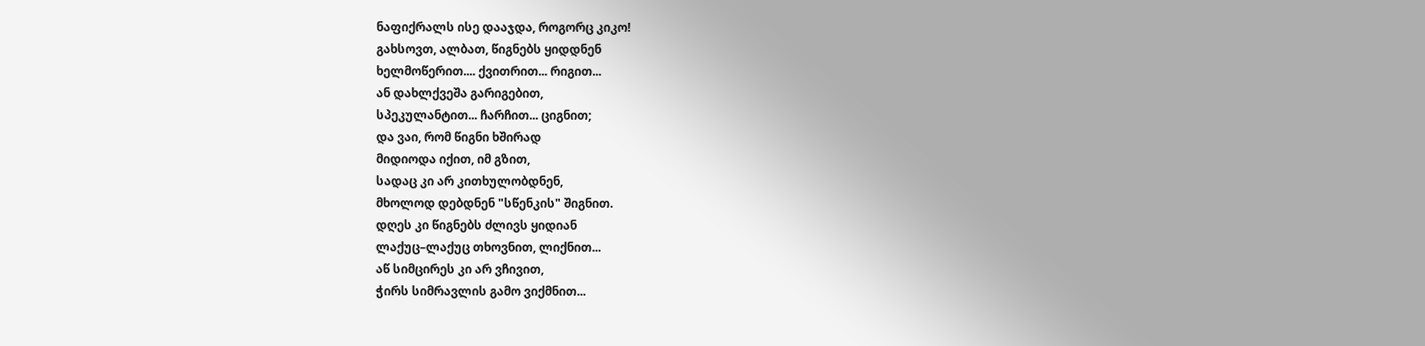ნაფიქრალს ისე დააჯდა, როგორც კიკო!
გახსოვთ, ალბათ, წიგნებს ყიდდნენ
ხელმოწერით.... ქვითრით... რიგით...
ან დახლქვეშა გარიგებით,
სპეკულანტით... ჩარჩით... ციგნით;
და ვაი, რომ წიგნი ხშირად
მიდიოდა იქით, იმ გზით,
სადაც კი არ კითხულობდნენ,
მხოლოდ დებდნენ "სწენკის" შიგნით.
დღეს კი წიგნებს ძლივს ყიდიან
ლაქუც–ლაქუც თხოვნით, ლიქნით...
აწ სიმცირეს კი არ ვჩივით,
ჭირს სიმრავლის გამო ვიქმნით...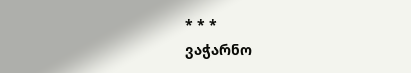* * *
ვაჭარნო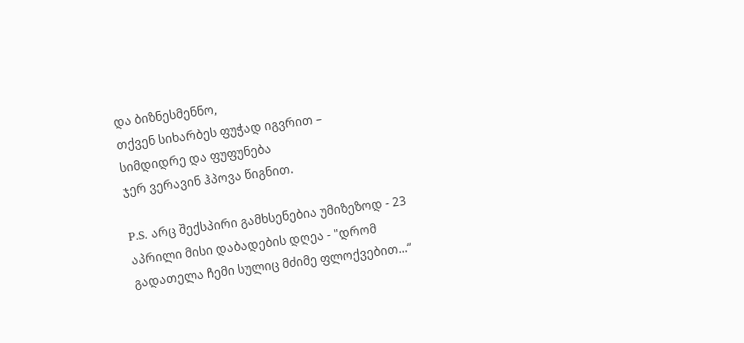და ბიზნესმენნო,
თქვენ სიხარბეს ფუჭად იგვრით –
სიმდიდრე და ფუფუნება
ჯერ ვერავინ ჰპოვა წიგნით.

P.S. არც შექსპირი გამხსენებია უმიზეზოდ - 23 აპრილი მისი დაბადების დღეა - "დრომ გადათელა ჩემი სულიც მძიმე ფლოქვებით...“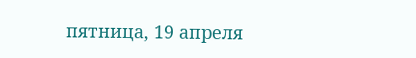пятница, 19 апреля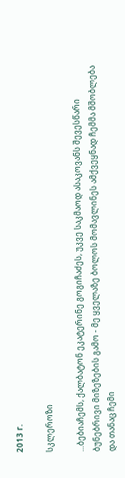2013 г.

სკლეროზი

...ბებიაჩემს, ქალბატონ ეკატერინე გოგიჩაძეს, უკვე საკმაოდ ასაკოვანს შევესწარი ბუნებრივი მიზეზების გამო - მე ყველაზე ბოლოს მომავლინეს ამქვეყნად ჩემმა მშობლება და თანაც ჩემი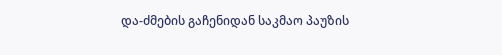და-ძმების გაჩენიდან საკმაო პაუზის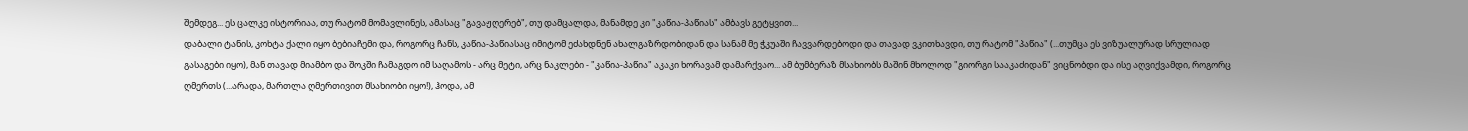შემდეგ... ეს ცალკე ისტორიაა, თუ რატომ მომავლინეს, ამასაც "გავაჟღერებ", თუ დამცალდა, მანამდე კი "კაწია-პაწიას" ამბავს გეტყვით...
დაბალი ტანის, კოხტა ქალი იყო ბებიაჩემი და, როგორც ჩანს, კაწია-პაწიასაც იმიტომ ეძახდნენ ახალგაზრდობიდან და სანამ მე ჭკუაში ჩავვარდებოდი და თავად ვკითხავდი, თუ რატომ "პაწია" (...თუმცა ეს ვიზუალურად სრულიად გასაგები იყო), მან თავად მიამბო და შოკში ჩამაგდო იმ საღამოს - არც მეტი, არც ნაკლები - "კაწია-პაწია" აკაკი ხორავამ დამარქვაო... ამ ბუმბერაზ მსახიობს მაშინ მხოლოდ "გიორგი სააკაძიდან" ვიცნობდი და ისე აღვიქვამდი, როგორც ღმერთს (...არადა, მართლა ღმერთივით მსახიობი იყო!), ჰოდა, ამ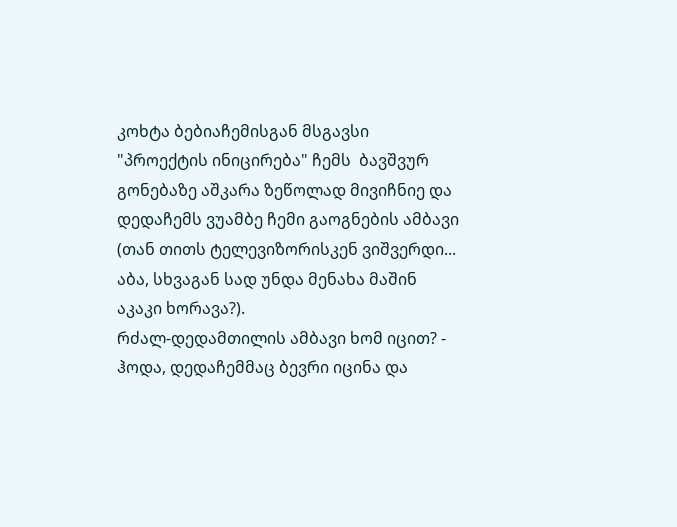კოხტა ბებიაჩემისგან მსგავსი "პროექტის ინიცირება" ჩემს  ბავშვურ გონებაზე აშკარა ზეწოლად მივიჩნიე და დედაჩემს ვუამბე ჩემი გაოგნების ამბავი (თან თითს ტელევიზორისკენ ვიშვერდი... აბა, სხვაგან სად უნდა მენახა მაშინ აკაკი ხორავა?).
რძალ-დედამთილის ამბავი ხომ იცით? - ჰოდა, დედაჩემმაც ბევრი იცინა და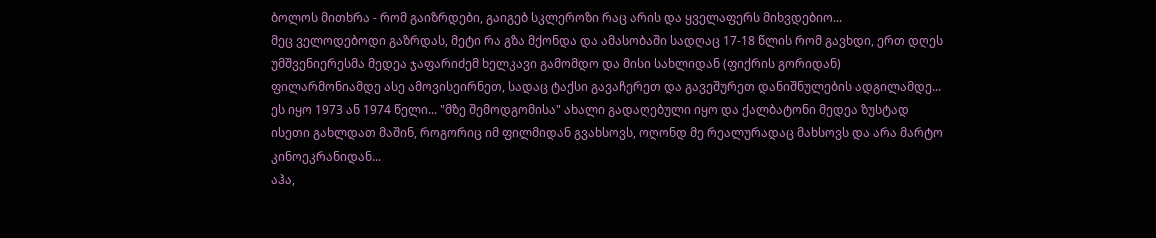ბოლოს მითხრა - რომ გაიზრდები, გაიგებ სკლეროზი რაც არის და ყველაფერს მიხვდებიო...
მეც ველოდებოდი გაზრდას, მეტი რა გზა მქონდა და ამასობაში სადღაც 17-18 წლის რომ გავხდი, ერთ დღეს უმშვენიერესმა მედეა ჯაფარიძემ ხელკავი გამომდო და მისი სახლიდან (ფიქრის გორიდან) ფილარმონიამდე ასე ამოვისეირნეთ, სადაც ტაქსი გავაჩერეთ და გავეშურეთ დანიშნულების ადგილამდე... ეს იყო 1973 ან 1974 წელი... "მზე შემოდგომისა" ახალი გადაღებული იყო და ქალბატონი მედეა ზუსტად ისეთი გახლდათ მაშინ, როგორიც იმ ფილმიდან გვახსოვს, ოღონდ მე რეალურადაც მახსოვს და არა მარტო კინოეკრანიდან...
აჰა,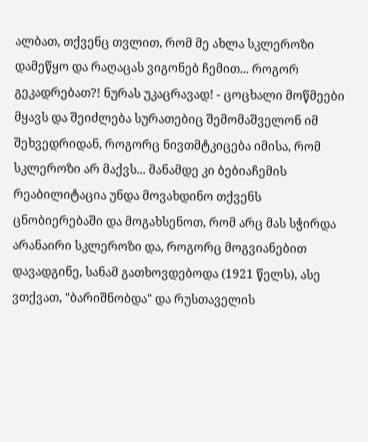ალბათ, თქვენც თვლით, რომ მე ახლა სკლეროზი დამეწყო და რაღაცას ვიგონებ ჩემით... როგორ გეკადრებათ?! ნურას უკაცრავად! - ცოცხალი მოწმეები მყავს და შეიძლება სურათებიც შემომაშველონ იმ შეხვედრიდან, როგორც ნივთმტკიცება იმისა, რომ სკლეროზი არ მაქვს... მანამდე კი ბებიაჩემის რეაბილიტაცია უნდა მოვახდინო თქვენს ცნობიერებაში და მოგახსენოთ, რომ არც მას სჭირდა არანაირი სკლეროზი და, როგორც მოგვიანებით დავადგინე, სანამ გათხოვდებოდა (1921 წელს), ასე ვთქვათ, "ბარიშნობდა" და რუსთაველის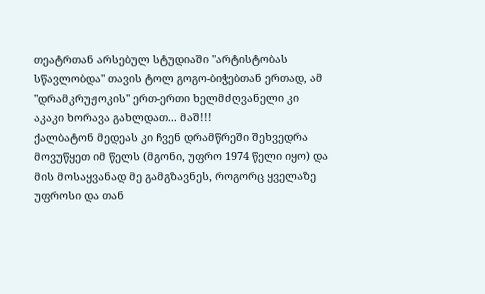თეატრთან არსებულ სტუდიაში "არტისტობას სწავლობდა" თავის ტოლ გოგო-ბიჭებთან ერთად, ამ "დრამკრუჟოკის" ერთ-ერთი ხელმძღვანელი კი აკაკი ხორავა გახლდათ... მაშ!!!
ქალბატონ მედეას კი ჩვენ დრამწრეში შეხვედრა მოვუწყეთ იმ წელს (მგონი, უფრო 1974 წელი იყო) და მის მოსაყვანად მე გამგზავნეს, როგორც ყველაზე უფროსი და თან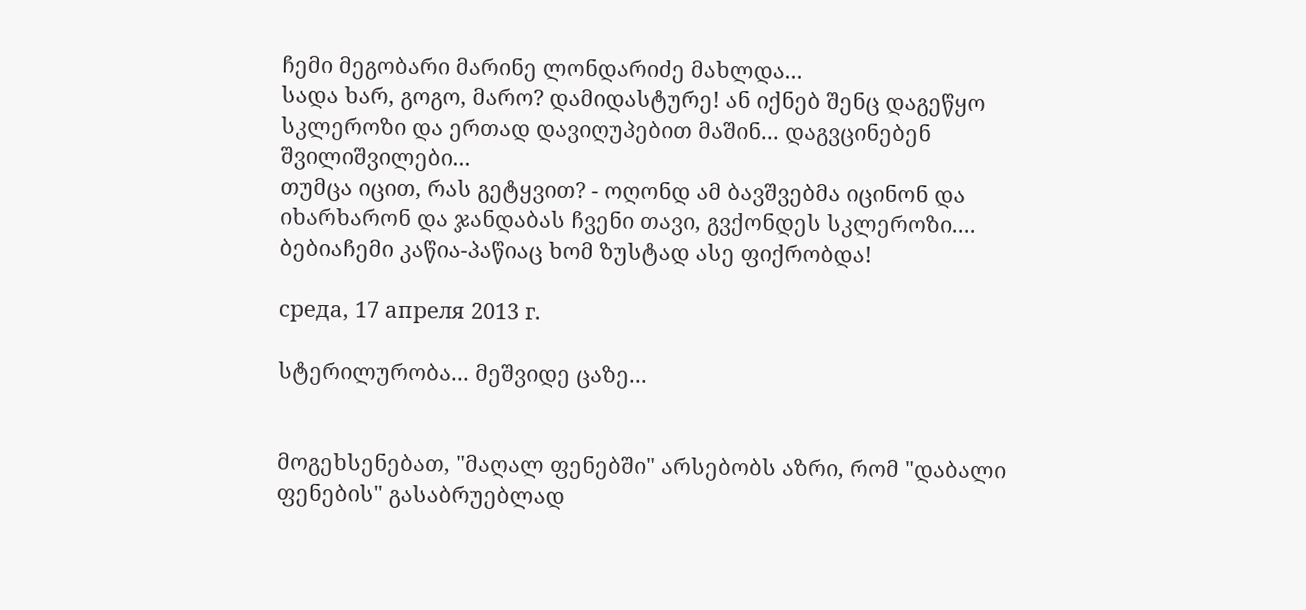ჩემი მეგობარი მარინე ლონდარიძე მახლდა...
სადა ხარ, გოგო, მარო? დამიდასტურე! ან იქნებ შენც დაგეწყო სკლეროზი და ერთად დავიღუპებით მაშინ... დაგვცინებენ შვილიშვილები...
თუმცა იცით, რას გეტყვით? - ოღონდ ამ ბავშვებმა იცინონ და იხარხარონ და ჯანდაბას ჩვენი თავი, გვქონდეს სკლეროზი.... ბებიაჩემი კაწია-პაწიაც ხომ ზუსტად ასე ფიქრობდა!

среда, 17 апреля 2013 г.

სტერილურობა... მეშვიდე ცაზე...


მოგეხსენებათ, "მაღალ ფენებში" არსებობს აზრი, რომ "დაბალი ფენების" გასაბრუებლად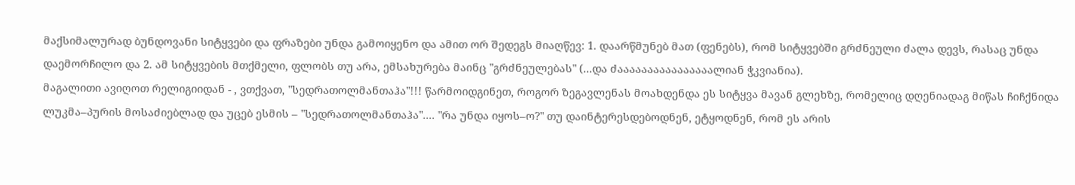მაქსიმალურად ბუნდოვანი სიტყვები და ფრაზები უნდა გამოიყენო და ამით ორ შედეგს მიაღწევ: 1. დაარწმუნებ მათ (ფენებს), რომ სიტყვებში გრძნეული ძალა დევს, რასაც უნდა დაემორჩილო და 2. ამ სიტყვების მთქმელი, ფლობს თუ არა, ემსახურება მაინც "გრძნეულებას" (...და ძაააააააააააააააალიან ჭკვიანია).
მაგალითი ავიღოთ რელიგიიდან - , ვთქვათ, "სედრათოლმანთაჰა"!!! წარმოიდგინეთ, როგორ ზეგავლენას მოახდენდა ეს სიტყვა მავან გლეხზე, რომელიც დღენიადაგ მიწას ჩიჩქნიდა ლუკმა–პურის მოსაძიებლად და უცებ ესმის – "სედრათოლმანთაჰა".... "რა უნდა იყოს–ო?" თუ დაინტერესდებოდნენ, ეტყოდნენ, რომ ეს არის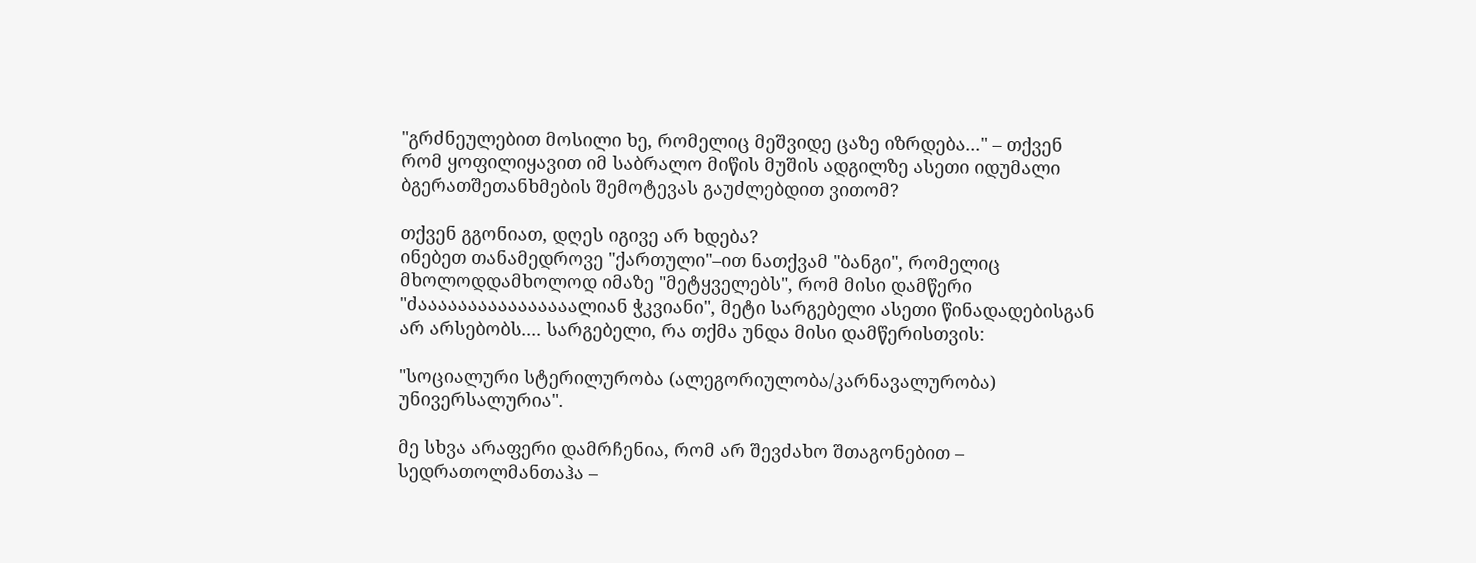"გრძნეულებით მოსილი ხე, რომელიც მეშვიდე ცაზე იზრდება..." – თქვენ რომ ყოფილიყავით იმ საბრალო მიწის მუშის ადგილზე ასეთი იდუმალი ბგერათშეთანხმების შემოტევას გაუძლებდით ვითომ?

თქვენ გგონიათ, დღეს იგივე არ ხდება?
ინებეთ თანამედროვე "ქართული"–ით ნათქვამ "ბანგი", რომელიც მხოლოდდამხოლოდ იმაზე "მეტყველებს", რომ მისი დამწერი "ძაააააააააააააააალიან ჭკვიანი", მეტი სარგებელი ასეთი წინადადებისგან არ არსებობს.... სარგებელი, რა თქმა უნდა მისი დამწერისთვის:

"სოციალური სტერილურობა (ალეგორიულობა/კარნავალურობა) უნივერსალურია".

მე სხვა არაფერი დამრჩენია, რომ არ შევძახო შთაგონებით –  სედრათოლმანთაჰა –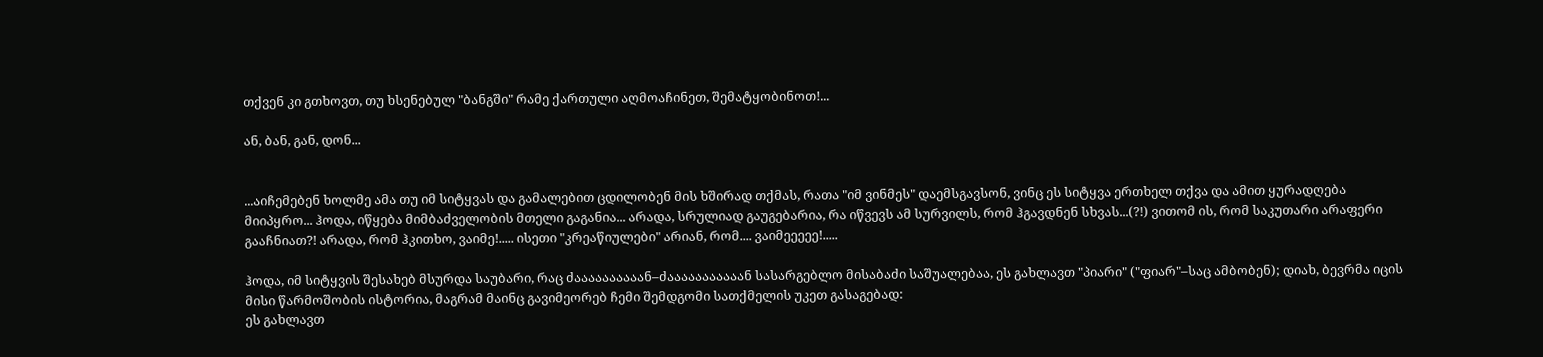თქვენ კი გთხოვთ, თუ ხსენებულ "ბანგში" რამე ქართული აღმოაჩინეთ, შემატყობინოთ!...

ან, ბან, გან, დონ...


...აიჩემებენ ხოლმე ამა თუ იმ სიტყვას და გამალებით ცდილობენ მის ხშირად თქმას, რათა "იმ ვინმეს" დაემსგავსონ, ვინც ეს სიტყვა ერთხელ თქვა და ამით ყურადღება მიიპყრო... ჰოდა, იწყება მიმბაძველობის მთელი გაგანია... არადა, სრულიად გაუგებარია, რა იწვევს ამ სურვილს, რომ ჰგავდნენ სხვას...(?!) ვითომ ის, რომ საკუთარი არაფერი გააჩნიათ?! არადა, რომ ჰკითხო, ვაიმე!..... ისეთი "კრეაწიულები" არიან, რომ.... ვაიმეეეეე!.....

ჰოდა, იმ სიტყვის შესახებ მსურდა საუბარი, რაც ძაააააააააან–ძააააააააააან სასარგებლო მისაბაძი საშუალებაა, ეს გახლავთ "პიარი" ("ფიარ"–საც ამბობენ); დიახ, ბევრმა იცის მისი წარმოშობის ისტორია, მაგრამ მაინც გავიმეორებ ჩემი შემდგომი სათქმელის უკეთ გასაგებად:
ეს გახლავთ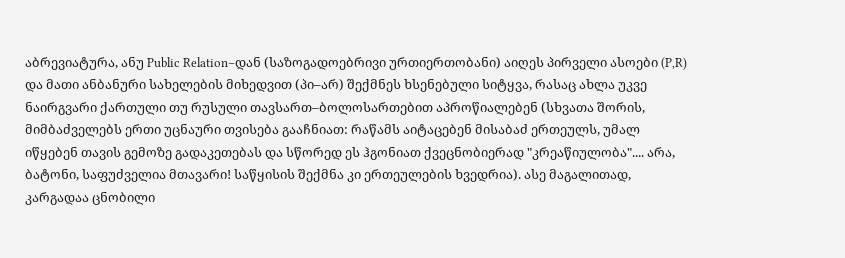აბრევიატურა, ანუ Public Relation–დან (საზოგადოებრივი ურთიერთობანი) აიღეს პირველი ასოები (P,R) და მათი ანბანური სახელების მიხედვით (პი–არ) შექმნეს ხსენებული სიტყვა, რასაც ახლა უკვე ნაირგვარი ქართული თუ რუსული თავსართ–ბოლოსართებით აპროწიალებენ (სხვათა შორის, მიმბაძველებს ერთი უცნაური თვისება გააჩნიათ: რაწამს აიტაცებენ მისაბაძ ერთეულს, უმალ იწყებენ თავის გემოზე გადაკეთებას და სწორედ ეს ჰგონიათ ქვეცნობიერად "კრეაწიულობა".... არა, ბატონი, საფუძველია მთავარი! საწყისის შექმნა კი ერთეულების ხვედრია). ასე მაგალითად, კარგადაა ცნობილი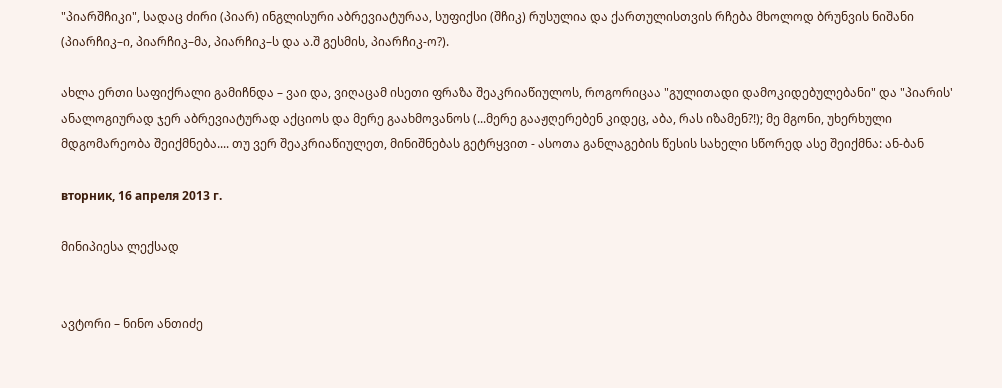"პიარშჩიკი", სადაც ძირი (პიარ) ინგლისური აბრევიატურაა, სუფიქსი (შჩიკ) რუსულია და ქართულისთვის რჩება მხოლოდ ბრუნვის ნიშანი (პიარჩიკ–ი, პიარჩიკ–მა, პიარჩიკ–ს და ა.შ გესმის, პიარჩიკ-ო?).

ახლა ერთი საფიქრალი გამიჩნდა – ვაი და, ვიღაცამ ისეთი ფრაზა შეაკრიაწიულოს, როგორიცაა "გულითადი დამოკიდებულებანი" და "პიარის' ანალოგიურად ჯერ აბრევიატურად აქციოს და მერე გაახმოვანოს (...მერე გააჟღერებენ კიდეც, აბა, რას იზამენ?!); მე მგონი, უხერხული მდგომარეობა შეიქმნება.... თუ ვერ შეაკრიაწიულეთ, მინიშნებას გეტრყვით - ასოთა განლაგების წესის სახელი სწორედ ასე შეიქმნა: ან-ბან

вторник, 16 апреля 2013 г.

მინიპიესა ლექსად


ავტორი – ნინო ანთიძე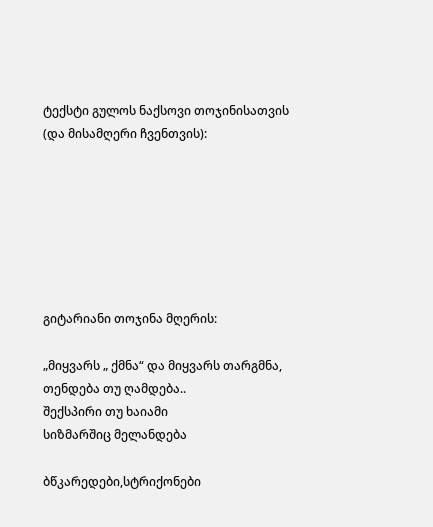ტექსტი გულოს ნაქსოვი თოჯინისათვის
(და მისამღერი ჩვენთვის):







გიტარიანი თოჯინა მღერის:

„მიყვარს „ ქმნა“ და მიყვარს თარგმნა,
თენდება თუ ღამდება..
შექსპირი თუ ხაიამი
სიზმარშიც მელანდება

ბწკარედები,სტრიქონები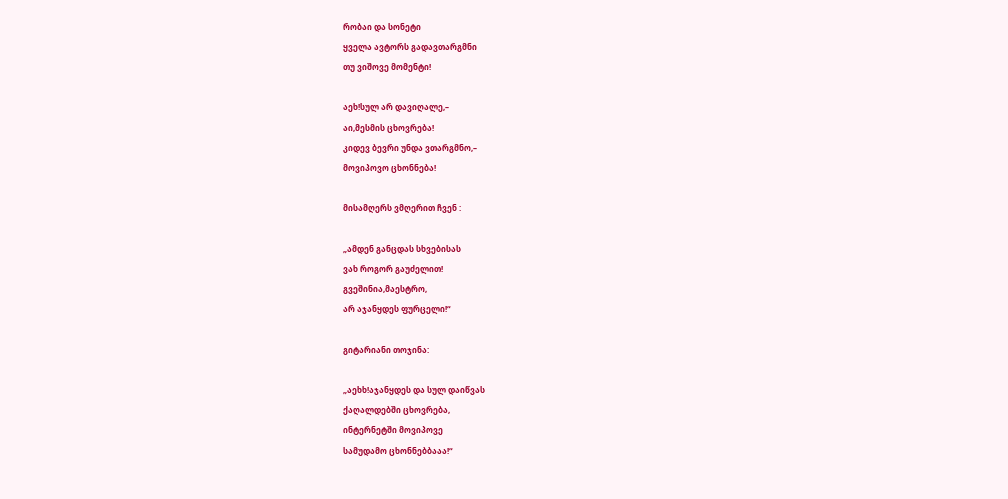რობაი და სონეტი
ყველა ავტორს გადავთარგმნი
თუ ვიშოვე მომენტი!

აეხ!სულ არ დავიღალე,–
აი,მესმის ცხოვრება!
კიდევ ბევრი უნდა ვთარგმნო,–
მოვიპოვო ცხონნება!

მისამღერს ვმღერით ჩვენ :

„ამდენ განცდას სხვებისას
ვახ როგორ გაუძელით!
გვეშინია,მაესტრო,
არ აჯანყდეს ფურცელი!“

გიტარიანი თოჯინა:

„აეხხ!აჯანყდეს და სულ დაიწვას
ქაღალდებში ცხოვრება,
ინტერნეტში მოვიპოვე
სამუდამო ცხონნებბააა!“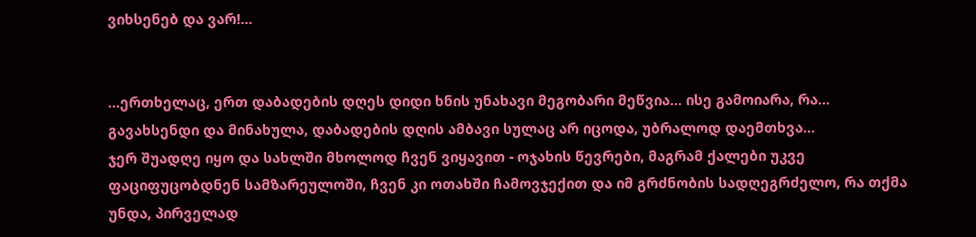ვიხსენებ და ვარ!...


...ერთხელაც, ერთ დაბადების დღეს დიდი ხნის უნახავი მეგობარი მეწვია... ისე გამოიარა, რა... გავახსენდი და მინახულა, დაბადების დღის ამბავი სულაც არ იცოდა, უბრალოდ დაემთხვა...
ჯერ შუადღე იყო და სახლში მხოლოდ ჩვენ ვიყავით - ოჯახის წევრები, მაგრამ ქალები უკვე ფაციფუცობდნენ სამზარეულოში, ჩვენ კი ოთახში ჩამოვჯექით და იმ გრძნობის სადღეგრძელო, რა თქმა უნდა, პირველად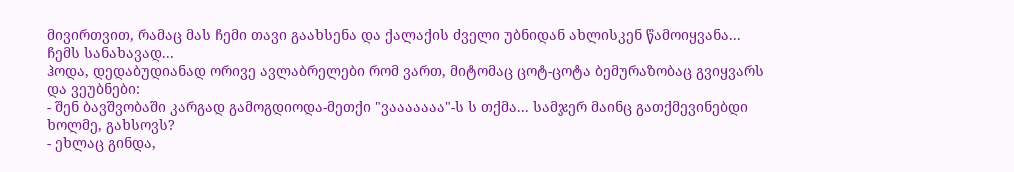მივირთვით, რამაც მას ჩემი თავი გაახსენა და ქალაქის ძველი უბნიდან ახლისკენ წამოიყვანა... ჩემს სანახავად...
ჰოდა, დედაბუდიანად ორივე ავლაბრელები რომ ვართ, მიტომაც ცოტ-ცოტა ბემურაზობაც გვიყვარს და ვეუბნები:
- შენ ბავშვობაში კარგად გამოგდიოდა-მეთქი "ვააააააა"-ს ს თქმა... სამჯერ მაინც გათქმევინებდი ხოლმე, გახსოვს?
- ეხლაც გინდა,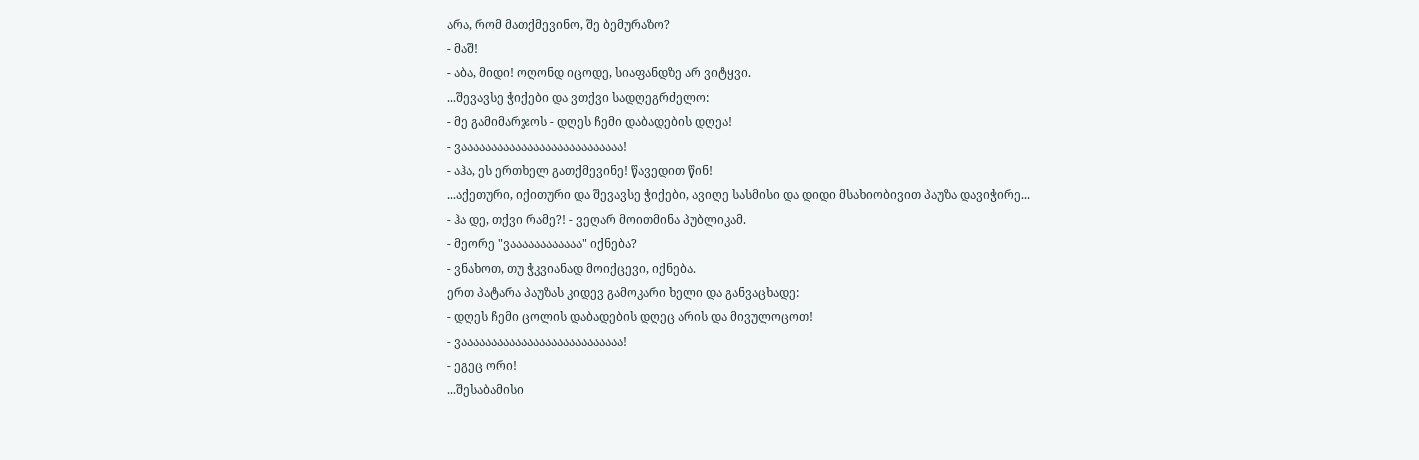არა, რომ მათქმევინო, შე ბემურაზო?
- მაშ!
- აბა, მიდი! ოღონდ იცოდე, სიაფანდზე არ ვიტყვი.
...შევავსე ჭიქები და ვთქვი სადღეგრძელო:
- მე გამიმარჯოს - დღეს ჩემი დაბადების დღეა!
- ვააააააააააააააააააააააააააა!
- აჰა, ეს ერთხელ გათქმევინე! წავედით წინ!
...აქეთური, იქითური და შევავსე ჭიქები, ავიღე სასმისი და დიდი მსახიობივით პაუზა დავიჭირე...
- ჰა დე, თქვი რამე?! - ვეღარ მოითმინა პუბლიკამ.
- მეორე "ვაააააააააააა" იქნება?
- ვნახოთ, თუ ჭკვიანად მოიქცევი, იქნება.
ერთ პატარა პაუზას კიდევ გამოკარი ხელი და განვაცხადე:
- დღეს ჩემი ცოლის დაბადების დღეც არის და მივულოცოთ!
- ვააააააააააააააააააააააააააა!
- ეგეც ორი!
...შესაბამისი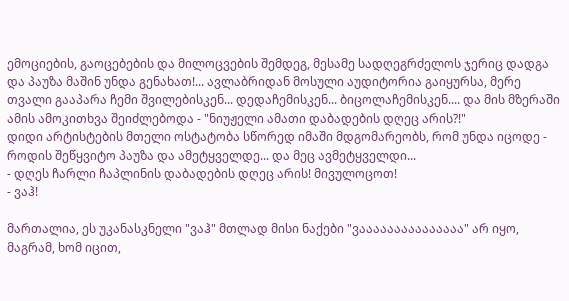ემოციების, გაოცებების და მილოცვების შემდეგ, მესამე სადღეგრძელოს ჯერიც დადგა და პაუზა მაშინ უნდა გენახათ!... ავლაბრიდან მოსული აუდიტორია გაიყურსა, მერე თვალი გააპარა ჩემი შვილებისკენ... დედაჩემისკენ... ბიცოლაჩემისკენ.... და მის მზერაში ამის ამოკითხვა შეიძლებოდა - "ნიუჟელი ამათი დაბადების დღეც არის?!"
დიდი არტისტების მთელი ოსტატობა სწორედ იმაში მდგომარეობს, რომ უნდა იცოდე - როდის შეწყვიტო პაუზა და ამეტყველდე... და მეც ავმეტყველდი...
- დღეს ჩარლი ჩაპლინის დაბადების დღეც არის! მივულოცოთ!
- ვაჰ!

მართალია, ეს უკანასკნელი "ვაჰ" მთლად მისი ნაქები "ვააააააააააააააა" არ იყო, მაგრამ, ხომ იცით,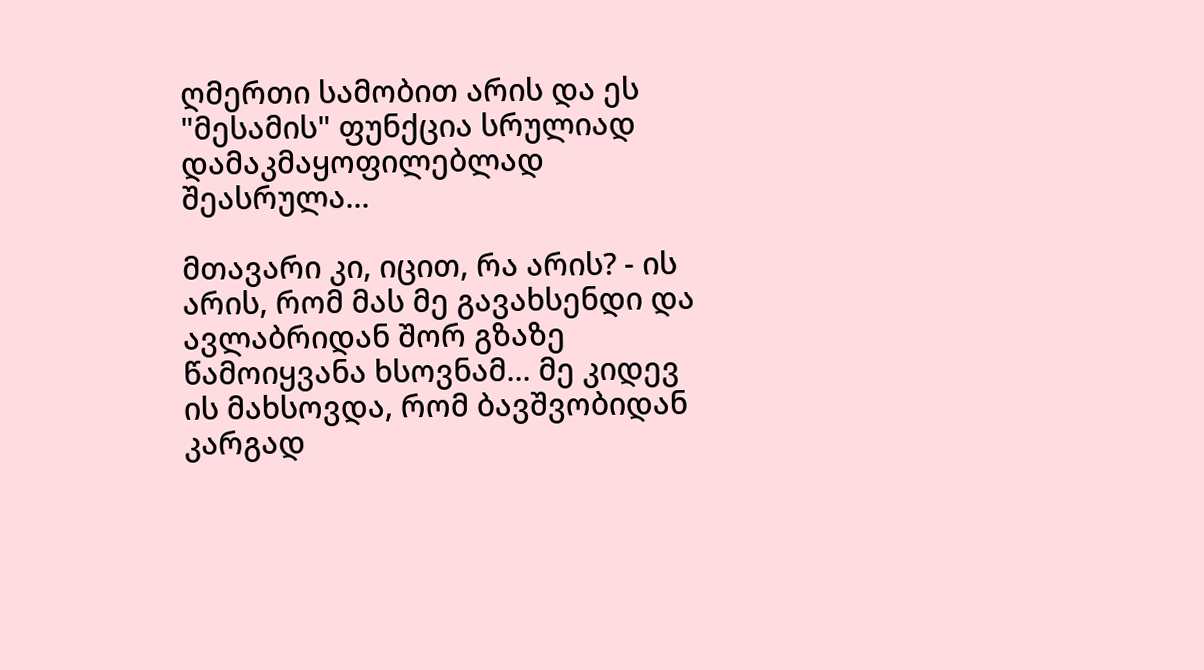ღმერთი სამობით არის და ეს "მესამის" ფუნქცია სრულიად დამაკმაყოფილებლად შეასრულა...

მთავარი კი, იცით, რა არის? - ის არის, რომ მას მე გავახსენდი და ავლაბრიდან შორ გზაზე წამოიყვანა ხსოვნამ... მე კიდევ ის მახსოვდა, რომ ბავშვობიდან კარგად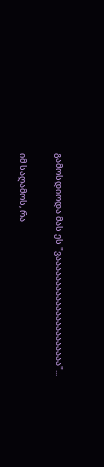გამოსდიოდა მას ეს "ვაააააააააააააააააააააა"...

იმ საღამოს, რა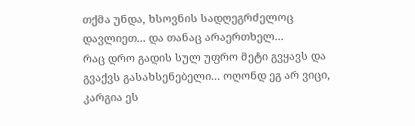თქმა უნდა, ხსოვნის სადღეგრძელოც დავლიეთ... და თანაც არაერთხელ...
რაც დრო გადის სულ უფრო მეტი გვყავს და გვაქვს გასახსენებელი... ოღონდ ეგ არ ვიცი, კარგია ეს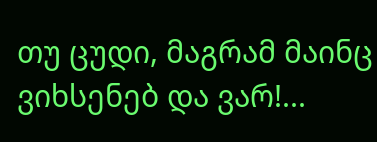თუ ცუდი, მაგრამ მაინც ვიხსენებ და ვარ!...